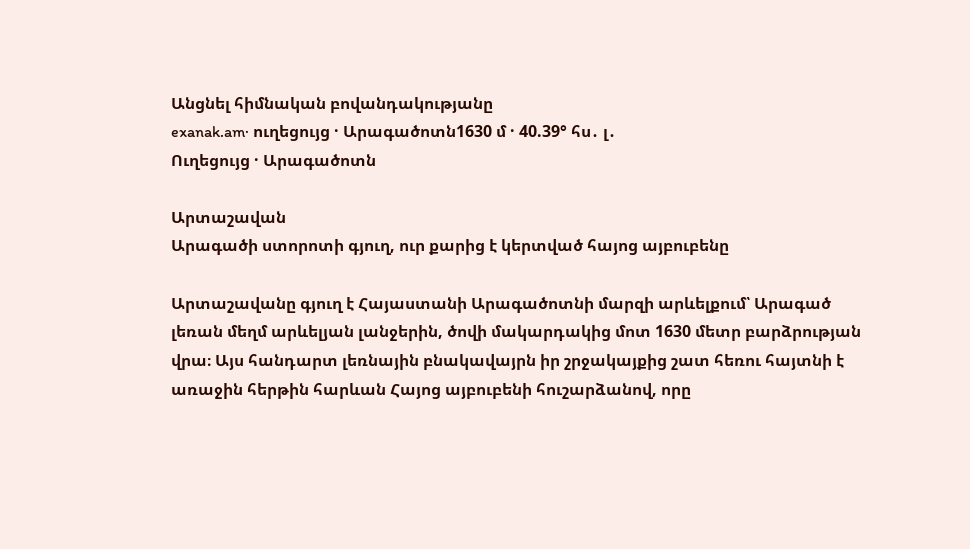Անցնել հիմնական բովանդակությանը
exanak.am· ուղեցույց · Արագածոտն1630 մ · 40.39° հս․ լ․
Ուղեցույց · Արագածոտն

Արտաշավան
Արագածի ստորոտի գյուղ, ուր քարից է կերտված հայոց այբուբենը

Արտաշավանը գյուղ է Հայաստանի Արագածոտնի մարզի արևելքում՝ Արագած լեռան մեղմ արևելյան լանջերին, ծովի մակարդակից մոտ 1630 մետր բարձրության վրա։ Այս հանդարտ լեռնային բնակավայրն իր շրջակայքից շատ հեռու հայտնի է առաջին հերթին հարևան Հայոց այբուբենի հուշարձանով, որը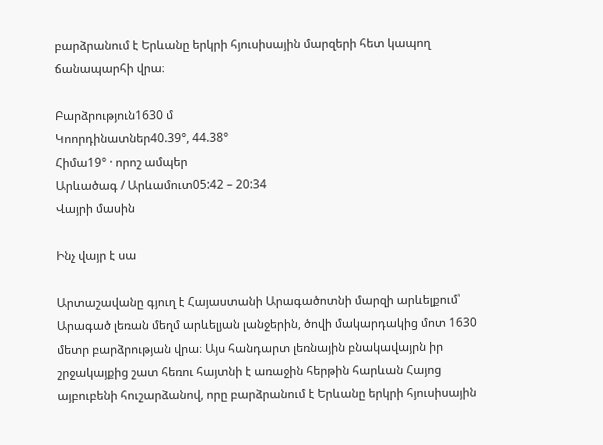բարձրանում է Երևանը երկրի հյուսիսային մարզերի հետ կապող ճանապարհի վրա։

Բարձրություն1630 մ
Կոորդինատներ40.39°, 44.38°
Հիմա19° · որոշ ամպեր
Արևածագ / Արևամուտ05:42 – 20:34
Վայրի մասին

Ինչ վայր է սա

Արտաշավանը գյուղ է Հայաստանի Արագածոտնի մարզի արևելքում՝ Արագած լեռան մեղմ արևելյան լանջերին, ծովի մակարդակից մոտ 1630 մետր բարձրության վրա։ Այս հանդարտ լեռնային բնակավայրն իր շրջակայքից շատ հեռու հայտնի է առաջին հերթին հարևան Հայոց այբուբենի հուշարձանով, որը բարձրանում է Երևանը երկրի հյուսիսային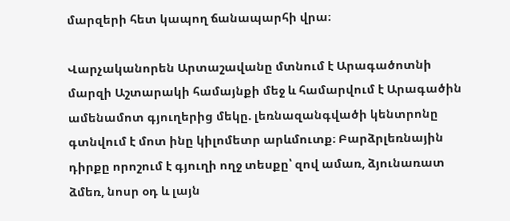մարզերի հետ կապող ճանապարհի վրա։

Վարչականորեն Արտաշավանը մտնում է Արագածոտնի մարզի Աշտարակի համայնքի մեջ և համարվում է Արագածին ամենամոտ գյուղերից մեկը. լեռնազանգվածի կենտրոնը գտնվում է մոտ ինը կիլոմետր արևմուտք։ Բարձրլեռնային դիրքը որոշում է գյուղի ողջ տեսքը՝ զով ամառ, ձյունառատ ձմեռ, նոսր օդ և լայն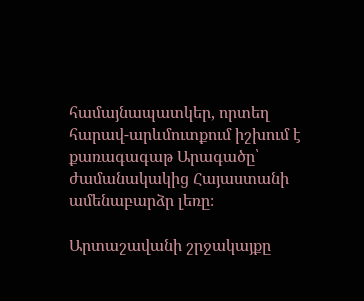համայնապատկեր, որտեղ հարավ-արևմուտքում իշխում է քառագագաթ Արագածը՝ ժամանակակից Հայաստանի ամենաբարձր լեռը։

Արտաշավանի շրջակայքը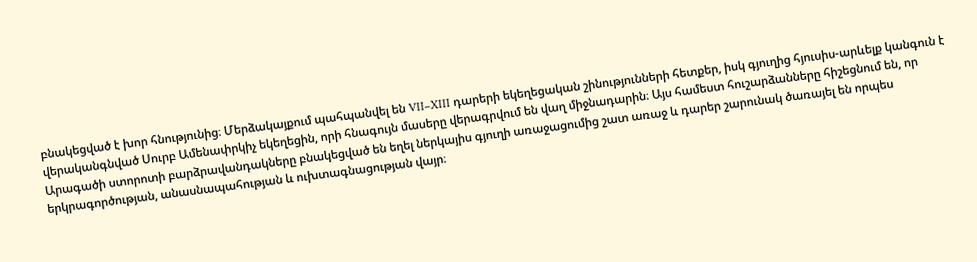բնակեցված է խոր հնությունից։ Մերձակայքում պահպանվել են VII–XIII դարերի եկեղեցական շինությունների հետքեր, իսկ գյուղից հյուսիս-արևելք կանգուն է վերականգնված Սուրբ Ամենափրկիչ եկեղեցին, որի հնագույն մասերը վերագրվում են վաղ միջնադարին։ Այս համեստ հուշարձանները հիշեցնում են, որ Արագածի ստորոտի բարձրավանդակները բնակեցված են եղել ներկայիս գյուղի առաջացումից շատ առաջ և դարեր շարունակ ծառայել են որպես երկրագործության, անասնապահության և ուխտագնացության վայր։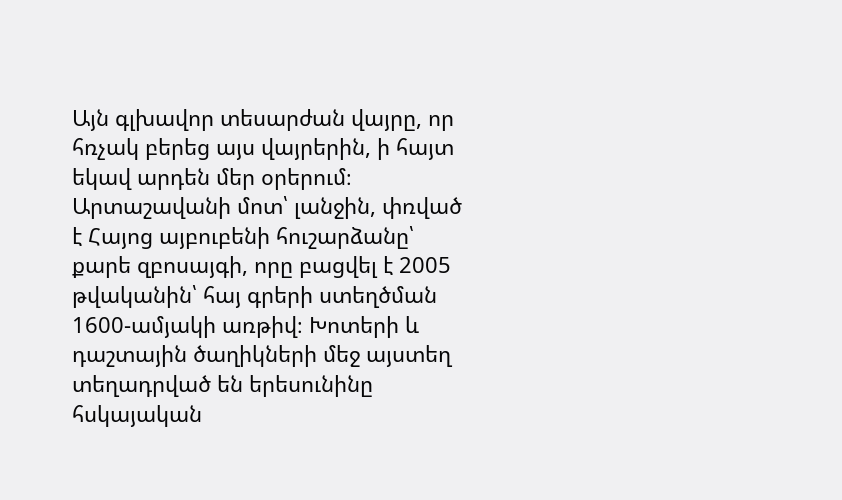Այն գլխավոր տեսարժան վայրը, որ հռչակ բերեց այս վայրերին, ի հայտ եկավ արդեն մեր օրերում։ Արտաշավանի մոտ՝ լանջին, փռված է Հայոց այբուբենի հուշարձանը՝ քարե զբոսայգի, որը բացվել է 2005 թվականին՝ հայ գրերի ստեղծման 1600-ամյակի առթիվ։ Խոտերի և դաշտային ծաղիկների մեջ այստեղ տեղադրված են երեսունինը հսկայական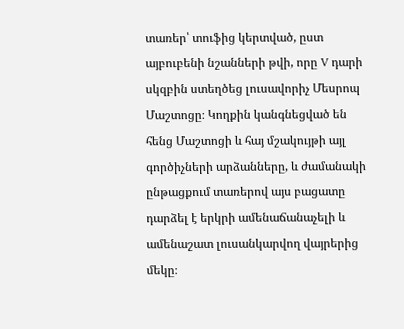տառեր՝ տուֆից կերտված, ըստ այբուբենի նշանների թվի, որը V դարի սկզբին ստեղծեց լուսավորիչ Մեսրոպ Մաշտոցը։ Կողքին կանգնեցված են հենց Մաշտոցի և հայ մշակույթի այլ գործիչների արձանները, և ժամանակի ընթացքում տառերով այս բացատը դարձել է երկրի ամենաճանաչելի և ամենաշատ լուսանկարվող վայրերից մեկը։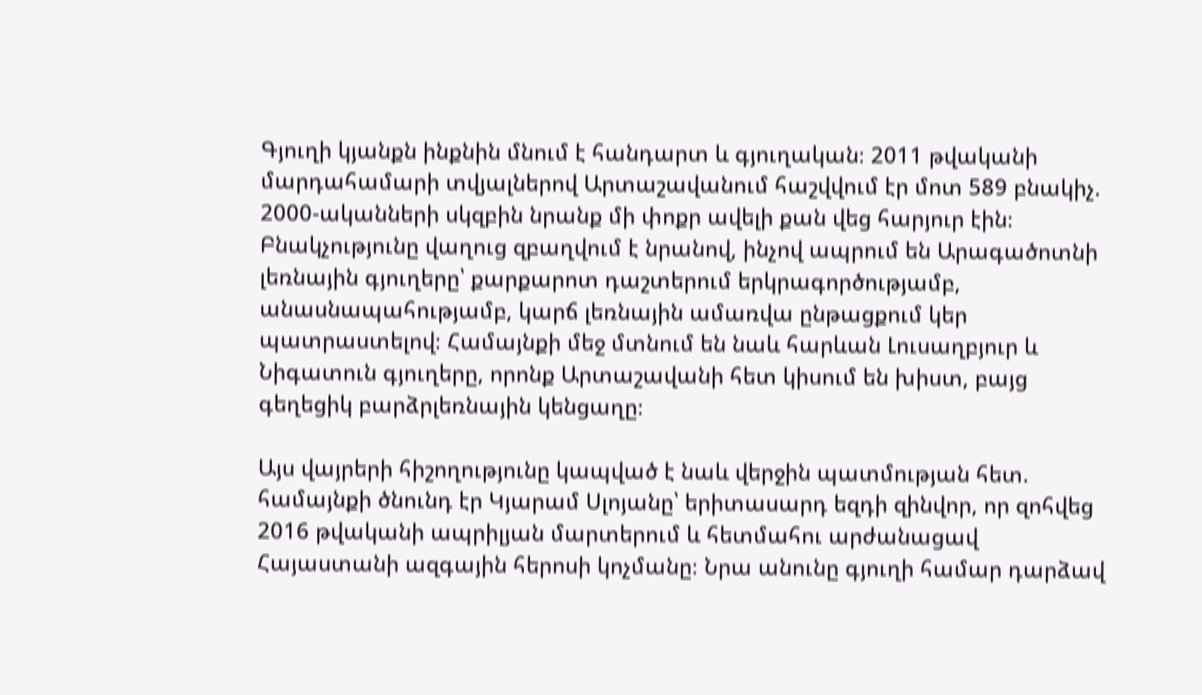Գյուղի կյանքն ինքնին մնում է հանդարտ և գյուղական։ 2011 թվականի մարդահամարի տվյալներով Արտաշավանում հաշվվում էր մոտ 589 բնակիչ. 2000-ականների սկզբին նրանք մի փոքր ավելի քան վեց հարյուր էին։ Բնակչությունը վաղուց զբաղվում է նրանով, ինչով ապրում են Արագածոտնի լեռնային գյուղերը՝ քարքարոտ դաշտերում երկրագործությամբ, անասնապահությամբ, կարճ լեռնային ամառվա ընթացքում կեր պատրաստելով։ Համայնքի մեջ մտնում են նաև հարևան Լուսաղբյուր և Նիգատուն գյուղերը, որոնք Արտաշավանի հետ կիսում են խիստ, բայց գեղեցիկ բարձրլեռնային կենցաղը։

Այս վայրերի հիշողությունը կապված է նաև վերջին պատմության հետ. համայնքի ծնունդ էր Կյարամ Սլոյանը՝ երիտասարդ եզդի զինվոր, որ զոհվեց 2016 թվականի ապրիլյան մարտերում և հետմահու արժանացավ Հայաստանի ազգային հերոսի կոչմանը։ Նրա անունը գյուղի համար դարձավ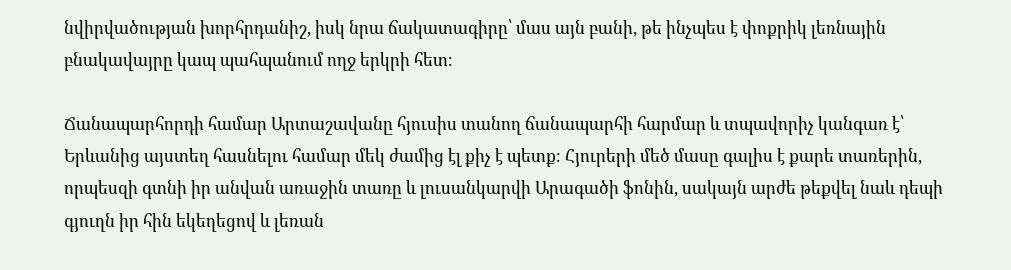նվիրվածության խորհրդանիշ, իսկ նրա ճակատագիրը՝ մաս այն բանի, թե ինչպես է փոքրիկ լեռնային բնակավայրը կապ պահպանում ողջ երկրի հետ։

Ճանապարհորդի համար Արտաշավանը հյուսիս տանող ճանապարհի հարմար և տպավորիչ կանգառ է՝ Երևանից այստեղ հասնելու համար մեկ ժամից էլ քիչ է պետք։ Հյուրերի մեծ մասը գալիս է քարե տառերին, որպեսզի գտնի իր անվան առաջին տառը և լուսանկարվի Արագածի ֆոնին, սակայն արժե թեքվել նաև դեպի գյուղն իր հին եկեղեցով և լեռան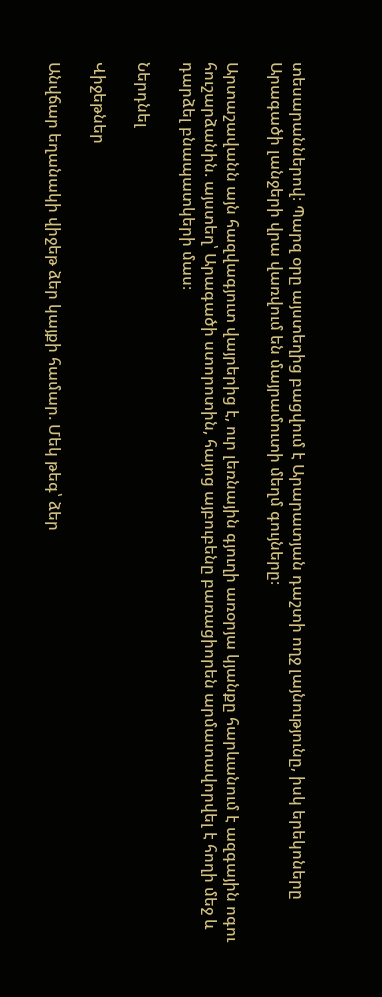տեսարաններով։ Պարզ օրը այստեղից բացվում է Արարատյան դաշտի ողջ լայնությունը, իսկ երեկոները Արագածի լանջերի վրա վառվում են մայրամուտի մեղմ գույները։

Արտաշավանն այն հազվագյուտ վայրերից է, ուր լեռնային գյուղի առօրյա կյանքը հարևանում է ազգային ոգու հուշարձանին. այստեղ՝ Արագածի ստորոտին, հայոց այբուբենը բառացիորեն արմատավորվել է հողի մեջ և դարձել բնապատկերի մաս։

Ներդնել

Վիջեթներ

Անվճար եղանակի վիջեթ ձեր կայքի համար. Մեկ թեգ՝ ձեր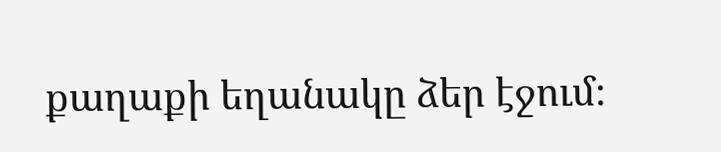քաղաքի եղանակը ձեր էջում։